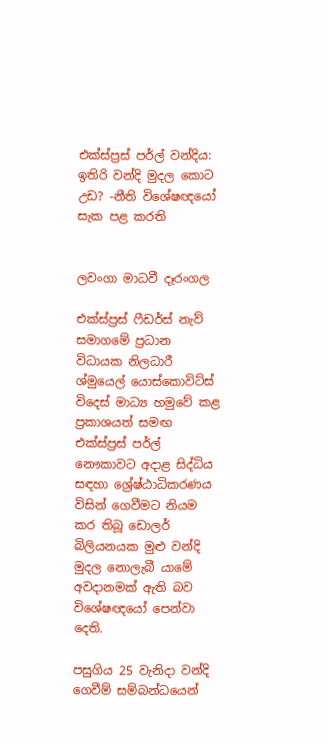එක්ස්ප්‍රස් පර්ල් වන්දිය: ඉතිරි වන්දි මුදල කොට උඩ? -නීති විශේෂඥයෝ සැක පළ කරති


ලවංගා මාධවී දෑරංගල

එක්ස්ප්‍රස් ෆීඩර්ස් නැව් සමාගමේ ප්‍රධාන විධායක නිලධාරී ශ්මුයෙල් යොස්කොවිට්ස් විදෙස් මාධ්‍ය හමුවේ කළ ප්‍රකාශයත් සමඟ එක්ස්ප්‍රස් පර්ල් නෞකාවට අදාළ සිද්ධිය සඳහා ශ්‍රේෂ්ඨාධිකරණය විසින් ගෙවීමට නියම කර තිබූ ඩොලර් බිලියනයක මුළු වන්දි මුදල නොලැබී යාමේ අවදානමක් ඇති බව විශේෂඥයෝ පෙන්වා දෙති.

පසුගිය 25 වැනිදා වන්දි ගෙවීම් සම්බන්ධයෙන්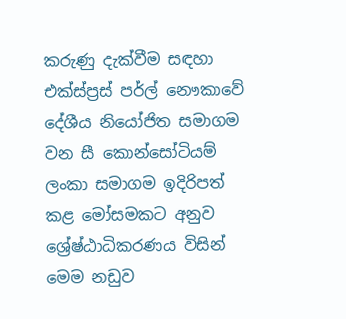කරුණු දැක්වීම සඳහා එක්ස්ප්‍රස් පර්ල් නෞකාවේ දේශීය නියෝජිත සමාගම වන සී කොන්සෝටියම් ලංකා සමාගම ඉදිරිපත් කළ මෝසමකට අනුව ශ්‍රේෂ්ඨාධිකරණය විසින් මෙම නඩුව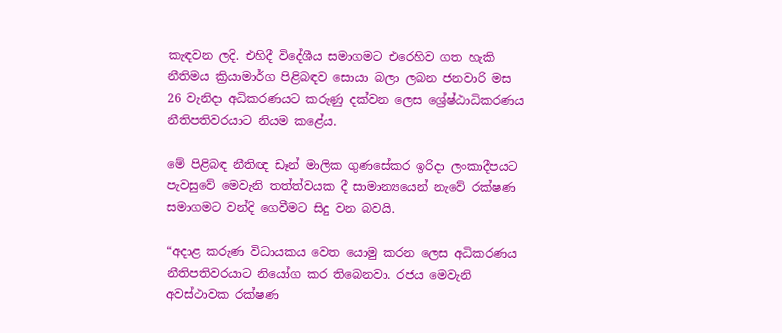කැඳවන ලදි. එහිදී විදේශීය සමාගමට එරෙහිව ගත හැකි නීතිමය ක්‍රියාමාර්ග පිළිබඳව සොයා බලා ලබන ජනවාරි මස 26 වැනිදා අධිකරණයට කරුණු දක්වන ලෙස ශ්‍රේෂ්ඨාධිකරණය නීතිපතිවරයාට නියම කළේය.

මේ පිළිබඳ නීතිඥ ඩෑන් මාලික ගුණසේකර ඉරිදා ලංකාදීපයට පැවසුවේ මෙවැනි තත්ත්වයක දී සාමාන්‍යයෙන් නැවේ රක්ෂණ සමාගමට වන්දි ගෙවීමට සිදු වන බවයි.

“අදාළ කරුණ විධායකය වෙත යොමු කරන ලෙස අධිකරණය නීතිපතිවරයාට නියෝග කර තිබෙනවා. රජය මෙවැනි අවස්ථාවක රක්ෂණ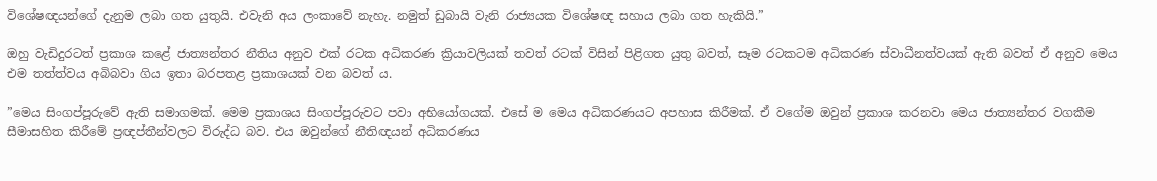විශේෂඥයන්ගේ දැනුම ලබා ගත යුතුයි. එවැනි අය ලංකාවේ නැහැ. නමුත් ඩුබායි වැනි රාජ්‍යයක විශේෂඥ සහාය ලබා ගත හැකියි.”

ඔහු වැඩිදුරටත් ප්‍රකාශ කළේ ජාත්‍යන්තර නීතිය අනුව එක්‍ රටක අධිකරණ ක්‍රියාවලියක් තවත් රටක් විසින් පිළිගත යුතු බවත්, සෑම රටකටම අධිකරණ ස්වාධීනත්වයක් ඇති බවත් ඒ අනුව මෙය එම තත්ත්වය අබිබවා ගිය ඉතා බරපතළ ප්‍රකාශයක් වන බවත් ය.

”මෙය සිංගප්පූරුවේ ඇති සමාගමක්. මෙම ප්‍රකාශය සිංගප්පූරුවට පවා අභියෝගයක්. එසේ ම මෙය අධිකරණයට අපහාස කිරීමක්. ඒ වගේම ඔවුන් ප්‍රකාශ කරනවා මෙය ජාත්‍යන්තර වගකීම සීමාසහිත කිරීමේ ප්‍රඥප්තීන්වලට විරුද්ධ බව. එය ඔවුන්ගේ නීතිඥයන් අධිකරණය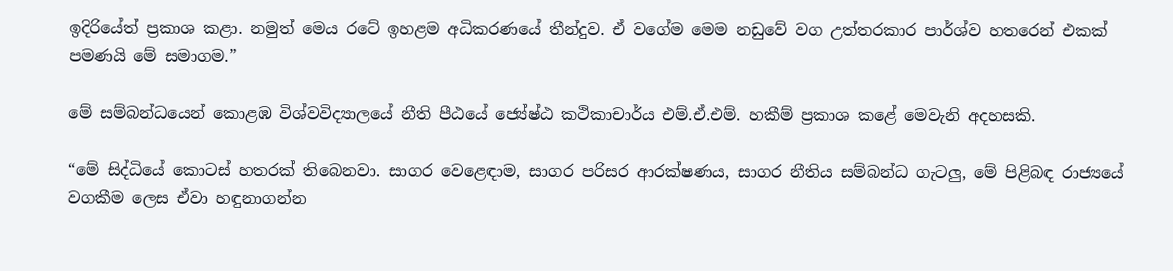ඉදිරියේත් ප්‍රකාශ කළා. නමුත් මෙය රටේ ඉහළම අධිකරණයේ තීන්දුව. ඒ වගේම මෙම නඩුවේ වග උත්තරකාර පාර්ශ්ව හතරෙන් එකක් පමණයි මේ සමාගම.”

මේ සම්බන්ධයෙන් කොළඹ විශ්වවිද්‍යාලයේ නීති පීඨයේ ජ්‍යේෂ්ඨ කථිකාචාර්ය එම්.ඒ.එම්. හකීම් ප්‍රකාශ කළේ මෙවැනි අදහසකි.

“මේ සිද්ධියේ කොටස් හතරක් තිබෙනවා. සාගර වෙළෙඳාම, සාගර පරිසර ආරක්ෂණය, සාගර නීතිය සම්බන්ධ ගැටලු‍, මේ පිළිබඳ රාජ්‍යයේ වගකීම ලෙස ඒවා හඳුනාගන්න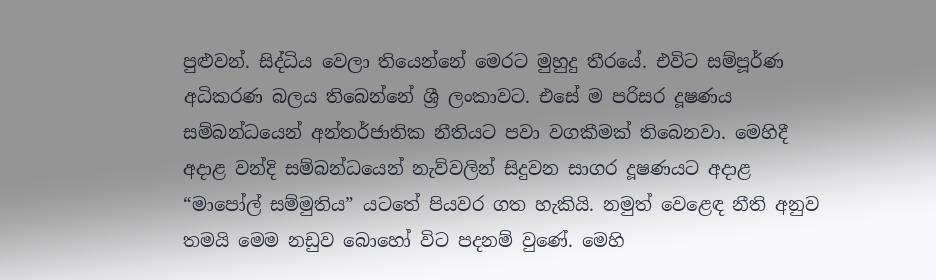පුළුවන්. සිද්ධිය වෙලා තියෙන්නේ මෙරට මුහුදු තීරයේ. එවිට සම්පූර්ණ අධිකරණ බලය තිබෙන්නේ ශ්‍රී ලංකාවට. එසේ ම පරිසර දූෂණය සම්බන්ධයෙන් අන්තර්ජාතික නීතියට පවා වගකීමක් තිබෙනවා. මෙහිදී අදාළ වන්දි සම්බන්ධයෙන් නැව්වලින් සිදුවන සාගර දූෂණයට අදාළ “මාපෝල් සම්මුතිය” යටතේ පියවර ගත හැකියි. නමුත් වෙළෙඳ නීති අනුව තමයි මෙම නඩුව බොහෝ විට පදනම් වුණේ. මෙහි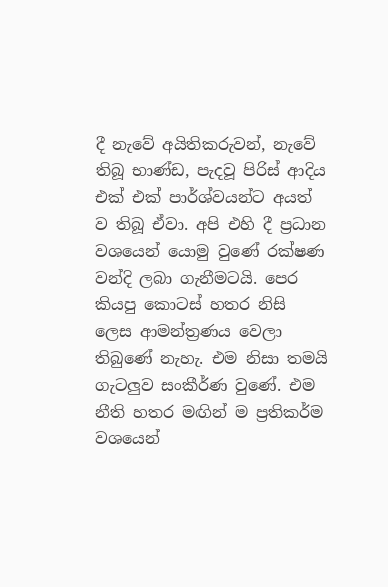දී නැවේ අයිතිකරුවන්, නැවේ තිබූ භාණ්ඩ, පැදවූ පිරිස් ආදිය එක් එක් පාර්ශ්වයන්ට අයත් ව තිබූ ඒවා. අපි එහි දී ප්‍රධාන වශයෙන් යොමු වුණේ රක්ෂණ වන්දි ලබා ගැනීමටයි. පෙර කියපු කොටස් හතර නිසි ලෙස ආමන්ත්‍රණය වෙලා තිබුණේ නැහැ. එම නිසා තමයි ගැටලු‍ව සංකීර්ණ වුණේ. එම නීති හතර මඟින් ම ප්‍රතිකර්ම වශයෙන්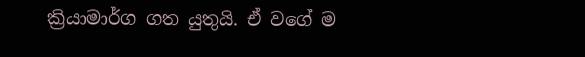ක්‍රියාමාර්ග ගත යුතුයි. ඒ වගේ ම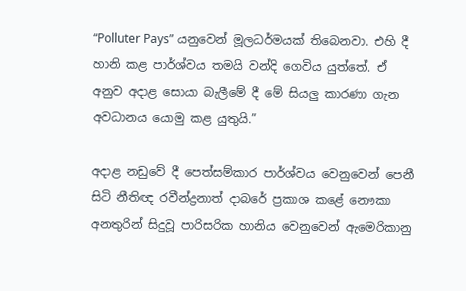“Polluter Pays” යනුවෙන් මූලධර්මයක් තිබෙනවා. එහි දී හානි කළ පාර්ශ්වය තමයි වන්දි ගෙවිය යුත්තේ. ඒ අනුව අදාළ සොයා බැලීමේ දී මේ සියලු‍ කාරණා ගැන අවධානය යොමු කළ යුතුයි.”

අදාළ නඩුවේ දී පෙත්සම්කාර පාර්ශ්වය වෙනුවෙන් පෙනී සිටි නීතිඥ රවීන්ද්‍රනාත් දාබරේ ප්‍රකාශ කළේ නෞකා අනතුරින් සිදුවූ පාරිසරික හානිය වෙනුවෙන් ඇමෙරිකානු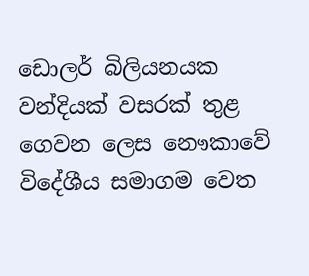ඩොලර් බිලියනයක වන්දියක් වසරක් තුළ ගෙවන ලෙස නෞකාවේ විදේශීය සමාගම වෙත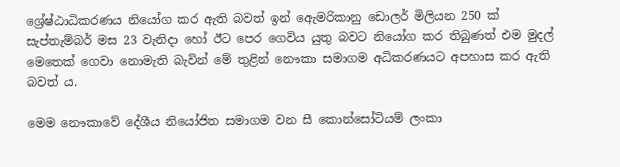ශ්‍රේෂ්ඨාධිකරණය නියෝග කර ඇති බවත් ඉන් ඇෙමරිකානු ඩොලර් මිලියන 250 ක් සැප්තැම්බර් මස 23 වැනිදා හෝ ඊට පෙර ගෙවිය යුතු බවට නියෝග කර තිබුණත් එම මුදල් මෙතෙක් ගෙවා නොමැති බැවින් මේ තුළින් නෞකා සමාගම අධිකරණයට අපහාස කර ඇති බවත් ය.

මෙම නෞකාවේ දේශීය නියෝජිත සමාගම වන සී කොන්සෝටියම් ලංකා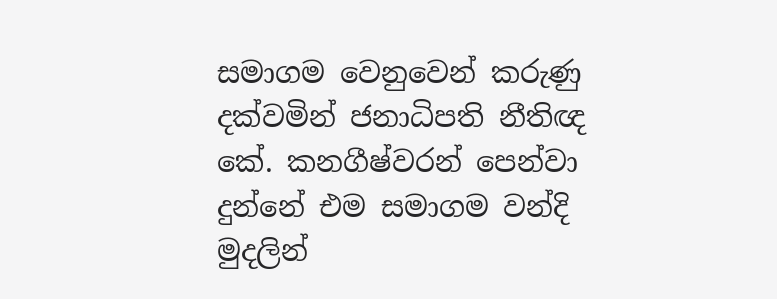සමාගම වෙනුවෙන් කරුණු දක්වමින් ජනාධිපති නීතිඥ කේ. කනගීෂ්වරන් පෙන්වා දුන්නේ එම සමාගම වන්දි මුදලින්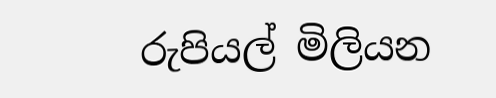රුපියල් මිලියන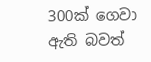300ක් ගෙවා ඇති බවත්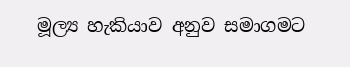මූල්‍ය හැකියාව අනුව සමාගමට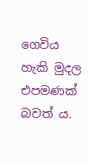ගෙවිය හැකි මුදල එපමණක් බවත් ය.